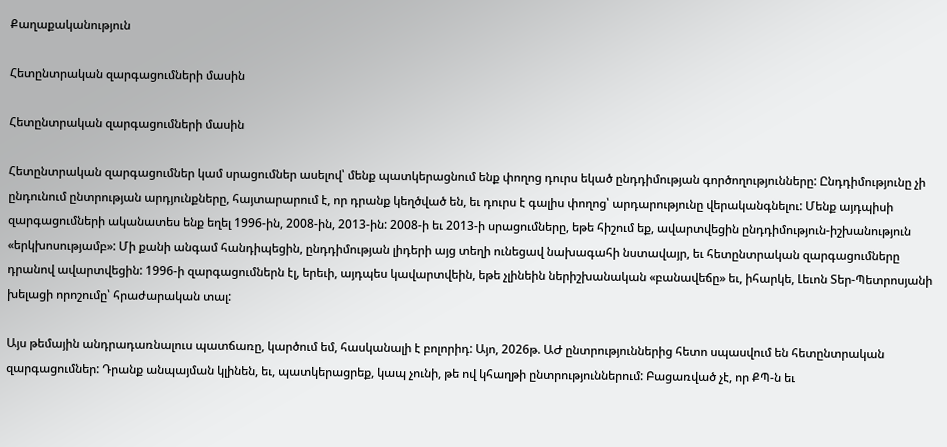Քաղաքականություն

Հետընտրական զարգացումների մասին

Հետընտրական զարգացումների մասին

Հետընտրական զարգացումներ կամ սրացումներ ասելով՝ մենք պատկերացնում ենք փողոց դուրս եկած ընդդիմության գործողությունները: Ընդդիմությունը չի ընդունում ընտրության արդյունքները, հայտարարում է, որ դրանք կեղծված են, եւ դուրս է գալիս փողոց՝ արդարությունը վերականգնելու: Մենք այդպիսի զարգացումների ականատես ենք եղել 1996-ին, 2008-ին, 2013-ին: 2008-ի եւ 2013-ի սրացումները, եթե հիշում եք, ավարտվեցին ընդդիմություն-իշխանություն «երկխոսությամբ»: Մի քանի անգամ հանդիպեցին, ընդդիմության լիդերի այց տեղի ունեցավ նախագահի նստավայր, եւ հետընտրական զարգացումները դրանով ավարտվեցին: 1996-ի զարգացումներն էլ, երեւի, այդպես կավարտվեին, եթե չլինեին ներիշխանական «բանավեճը» եւ, իհարկե, Լեւոն Տեր-Պետրոսյանի խելացի որոշումը՝ հրաժարական տալ:

Այս թեմային անդրադառնալուս պատճառը, կարծում եմ, հասկանալի է բոլորիդ: Այո, 2026թ. ԱԺ ընտրություններից հետո սպասվում են հետընտրական զարգացումներ: Դրանք անպայման կլինեն, եւ, պատկերացրեք, կապ չունի, թե ով կհաղթի ընտրություններում: Բացառված չէ, որ ՔՊ-ն եւ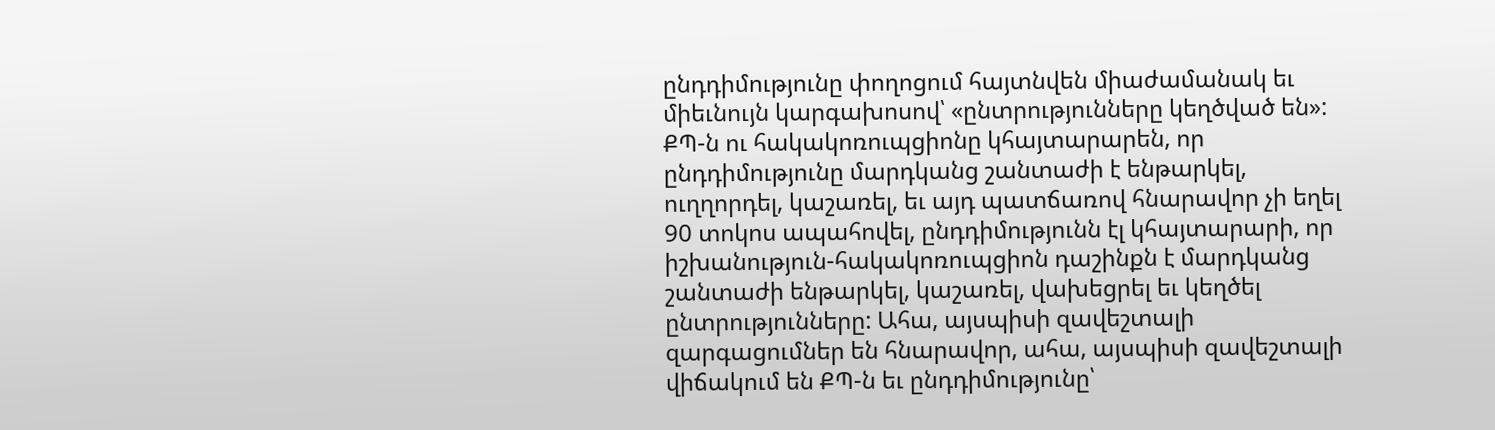ընդդիմությունը փողոցում հայտնվեն միաժամանակ եւ միեւնույն կարգախոսով՝ «ընտրությունները կեղծված են»: ՔՊ-ն ու հակակոռուպցիոնը կհայտարարեն, որ ընդդիմությունը մարդկանց շանտաժի է ենթարկել, ուղղորդել, կաշառել, եւ այդ պատճառով հնարավոր չի եղել 90 տոկոս ապահովել, ընդդիմությունն էլ կհայտարարի, որ իշխանություն-հակակոռուպցիոն դաշինքն է մարդկանց շանտաժի ենթարկել, կաշառել, վախեցրել եւ կեղծել ընտրությունները: Ահա, այսպիսի զավեշտալի զարգացումներ են հնարավոր, ահա, այսպիսի զավեշտալի վիճակում են ՔՊ-ն եւ ընդդիմությունը՝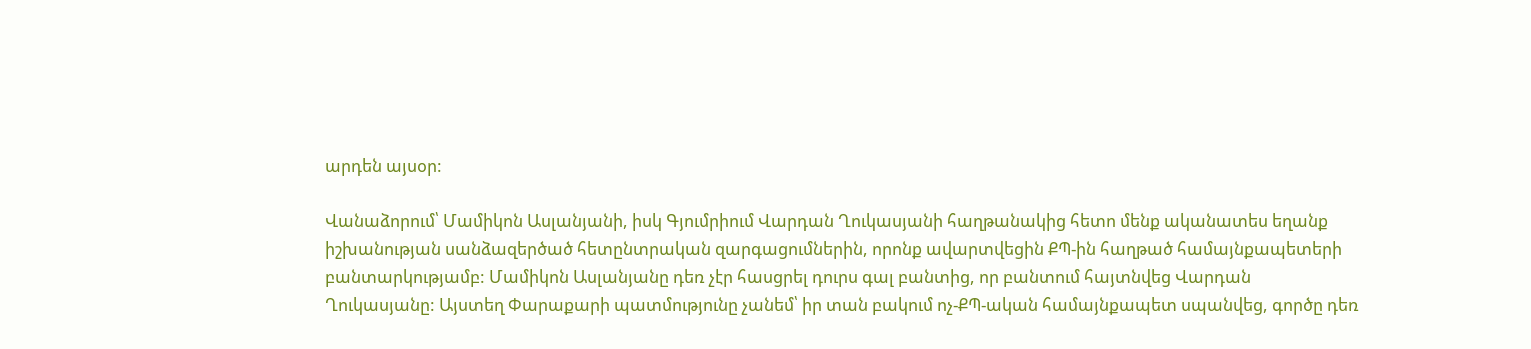արդեն այսօր:

Վանաձորում՝ Մամիկոն Ասլանյանի, իսկ Գյումրիում Վարդան Ղուկասյանի հաղթանակից հետո մենք ականատես եղանք իշխանության սանձազերծած հետընտրական զարգացումներին, որոնք ավարտվեցին ՔՊ-ին հաղթած համայնքապետերի բանտարկությամբ: Մամիկոն Ասլանյանը դեռ չէր հասցրել դուրս գալ բանտից, որ բանտում հայտնվեց Վարդան Ղուկասյանը: Այստեղ Փարաքարի պատմությունը չանեմ՝ իր տան բակում ոչ-ՔՊ-ական համայնքապետ սպանվեց, գործը դեռ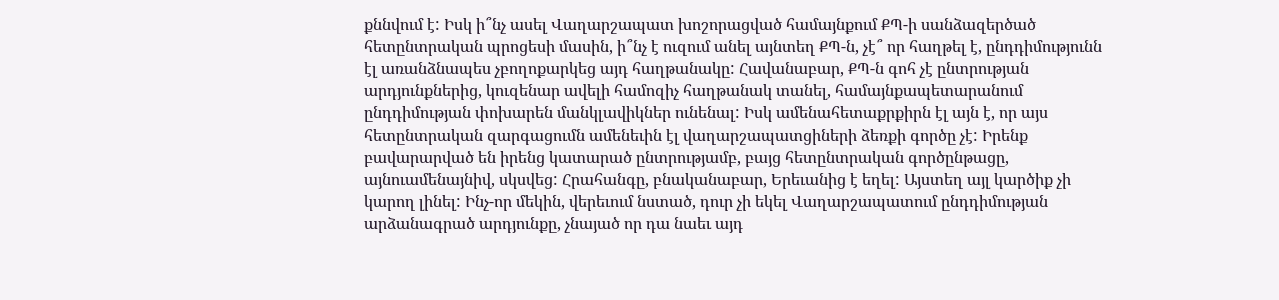քննվում է: Իսկ ի՞նչ ասել Վաղարշապատ խոշորացված համայնքում ՔՊ-ի սանձազերծած հետընտրական պրոցեսի մասին, ի՞նչ է ուզում անել այնտեղ ՔՊ-ն, չէ՞ որ հաղթել է, ընդդիմությունն էլ առանձնապես չբողոքարկեց այդ հաղթանակը: Հավանաբար, ՔՊ-ն գոհ չէ ընտրության արդյունքներից, կուզենար ավելի համոզիչ հաղթանակ տանել, համայնքապետարանում ընդդիմության փոխարեն մանկլավիկներ ունենալ: Իսկ ամենահետաքրքիրն էլ այն է, որ այս հետընտրական զարգացումն ամենեւին էլ վաղարշապատցիների ձեռքի գործը չէ: Իրենք բավարարված են իրենց կատարած ընտրությամբ, բայց հետընտրական գործընթացը, այնուամենայնիվ, սկսվեց: Հրահանգը, բնականաբար, Երեւանից է եղել: Այստեղ այլ կարծիք չի կարող լինել: Ինչ-որ մեկին, վերեւում նստած, դուր չի եկել Վաղարշապատում ընդդիմության արձանագրած արդյունքը, չնայած որ դա նաեւ այդ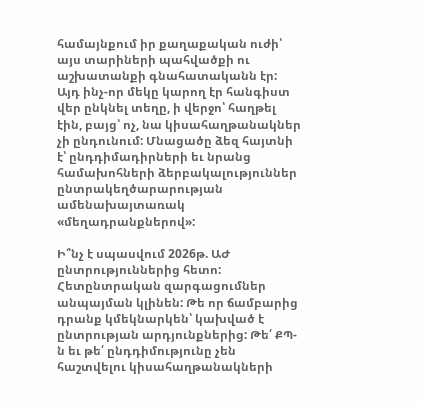համայնքում իր քաղաքական ուժի՝ այս տարիների պահվածքի ու աշխատանքի գնահատականն էր: Այդ ինչ-որ մեկը կարող էր հանգիստ վեր ընկնել տեղը, ի վերջո՝ հաղթել էին, բայց՝ ոչ, նա կիսահաղթանակներ չի ընդունում: Մնացածը ձեզ հայտնի է՝ ընդդիմադիրների եւ նրանց համախոհների ձերբակալություններ ընտրակեղծարարության ամենախայտառակ «մեղադրանքներով»:

Ի՞նչ է սպասվում 2026թ. ԱԺ ընտրություններից հետո: Հետընտրական զարգացումներ անպայման կլինեն: Թե որ ճամբարից դրանք կմեկնարկեն՝ կախված է ընտրության արդյունքներից: Թե՛ ՔՊ-ն եւ թե՛ ընդդիմությունը չեն հաշտվելու կիսահաղթանակների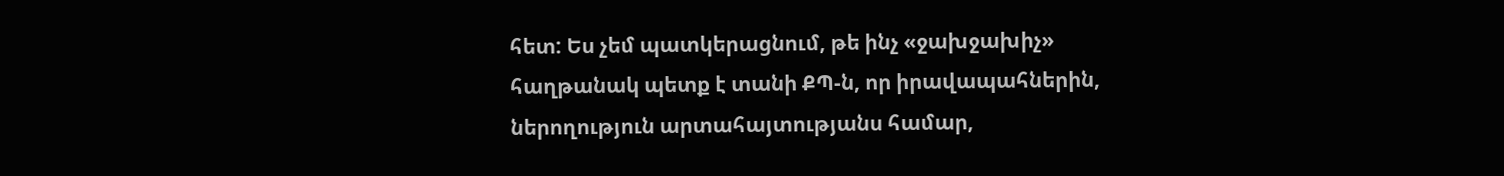հետ: Ես չեմ պատկերացնում, թե ինչ «ջախջախիչ» հաղթանակ պետք է տանի ՔՊ-ն, որ իրավապահներին, ներողություն արտահայտությանս համար,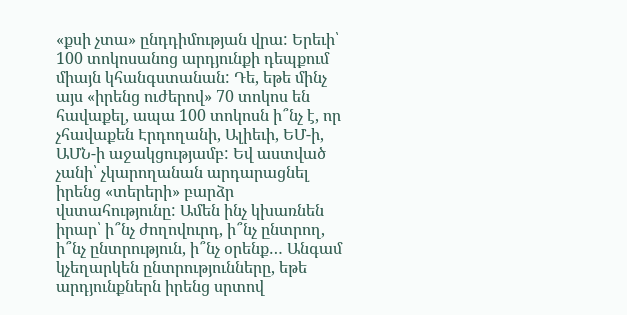«քսի չտա» ընդդիմության վրա: Երեւի՝ 100 տոկոսանոց արդյունքի դեպքում միայն կհանգստանան: Դե, եթե մինչ այս «իրենց ուժերով» 70 տոկոս են հավաքել, ապա 100 տոկոսն ի՞նչ է, որ չհավաքեն Էրդողանի, Ալիեւի, ԵՄ-ի, ԱՄՆ-ի աջակցությամբ: Եվ աստված չանի՝ չկարողանան արդարացնել իրենց «տերերի» բարձր վստահությունը: Ամեն ինչ կխառնեն իրար՝ ի՞նչ ժողովուրդ, ի՞նչ ընտրող, ի՞նչ ընտրություն, ի՞նչ օրենք… Անգամ կչեղարկեն ընտրությունները, եթե արդյունքներն իրենց սրտով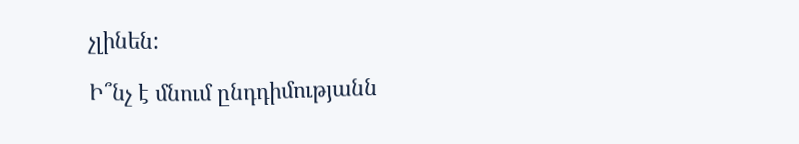չլինեն:

Ի՞նչ է մնում ընդդիմությանն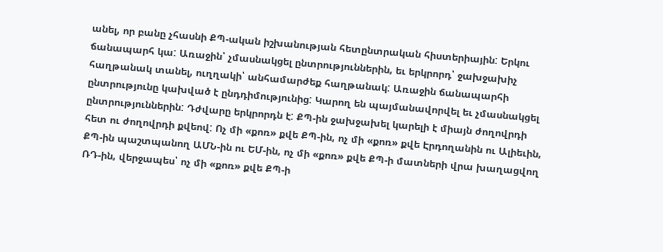անել, որ բանը չհասնի ՔՊ-ական իշխանության հետընտրական հիստերիային: Երկու ճանապարհ կա: Առաջին՝ չմասնակցել ընտրություններին, եւ երկրորդ՝ ջախջախիչ հաղթանակ տանել, ուղղակի՝ անհամարժեք հաղթանակ: Առաջին ճանապարհի ընտրությունը կախված է ընդդիմությունից: Կարող են պայմանավորվել եւ չմասնակցել ընտրություններին: Դժվարը երկրորդն է: ՔՊ-ին ջախջախել կարելի է միայն ժողովրդի հետ ու ժողովրդի քվեով: Ոչ մի «քոռ» քվե ՔՊ-ին, ոչ մի «քոռ» քվե Էրդողանին ու Ալիեւին, ՔՊ-ին պաշտպանող ԱՄՆ-ին ու ԵՄ-ին, ոչ մի «քոռ» քվե ՔՊ-ի մատների վրա խաղացվող ՌԴ-ին, վերջապես՝ ոչ մի «քոռ» քվե ՔՊ-ի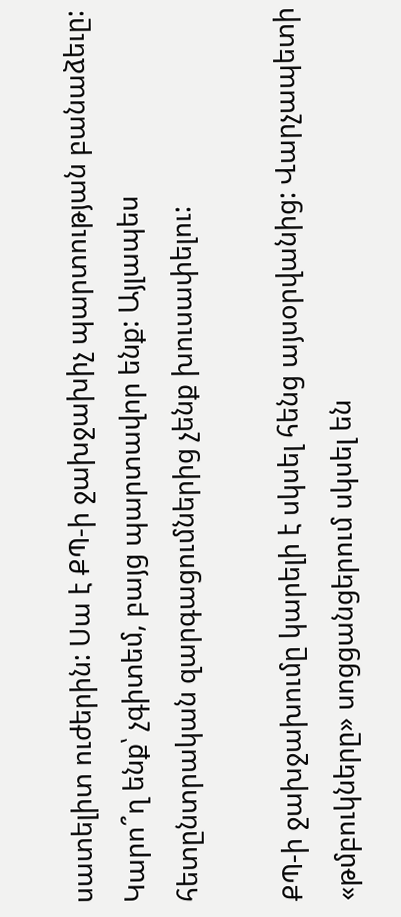սատելիտ ուժերին: Սա է ՔՊ-ի ջախջախիչ պարտության բանաձեւը: Կարո՞ղ ենք՝ չգիտեմ, բայց պարտավոր ենք: Այլապես հետընտրական զարգացումներից չենք խուսափելու:

ՔՊ-ի ջախջախումը կարելի է սկսել հենց այսօրվանից: Վարչապետի «թմբուկները» սոցցանցերում սկսել են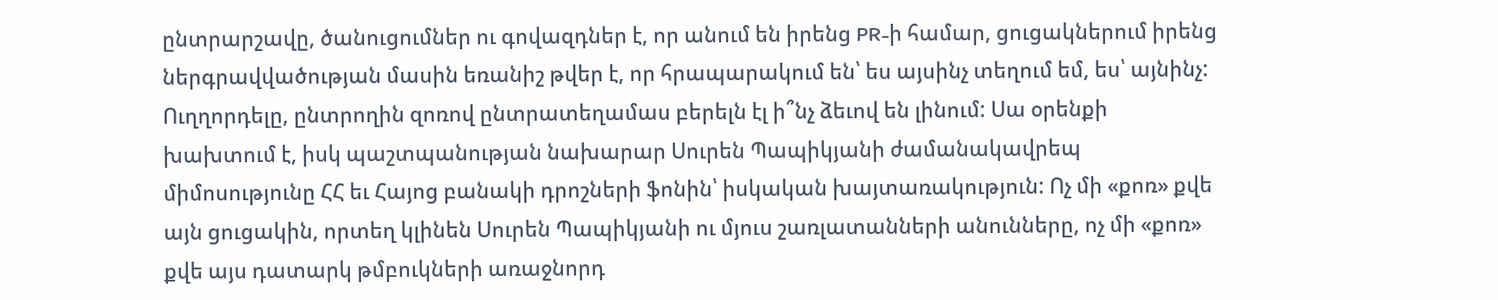ընտրարշավը, ծանուցումներ ու գովազդներ է, որ անում են իրենց PR-ի համար, ցուցակներում իրենց ներգրավվածության մասին եռանիշ թվեր է, որ հրապարակում են՝ ես այսինչ տեղում եմ, ես՝ այնինչ: Ուղղորդելը, ընտրողին զոռով ընտրատեղամաս բերելն էլ ի՞նչ ձեւով են լինում: Սա օրենքի խախտում է, իսկ պաշտպանության նախարար Սուրեն Պապիկյանի ժամանակավրեպ միմոսությունը ՀՀ եւ Հայոց բանակի դրոշների ֆոնին՝ իսկական խայտառակություն: Ոչ մի «քոռ» քվե այն ցուցակին, որտեղ կլինեն Սուրեն Պապիկյանի ու մյուս շառլատանների անունները, ոչ մի «քոռ» քվե այս դատարկ թմբուկների առաջնորդ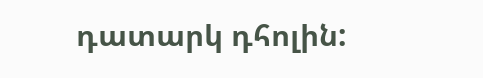դատարկ դհոլին: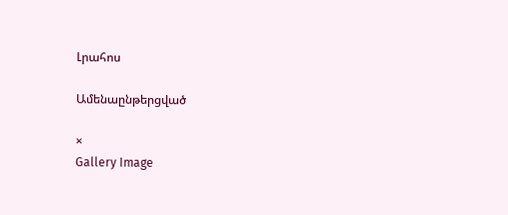Լրահոս

Ամենաընթերցված

×
Gallery Image